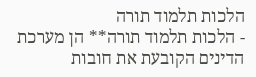הלכות תלמוד תורה
- הלכות תלמוד תורה** הן מערכת הדינים הקובעת את חובות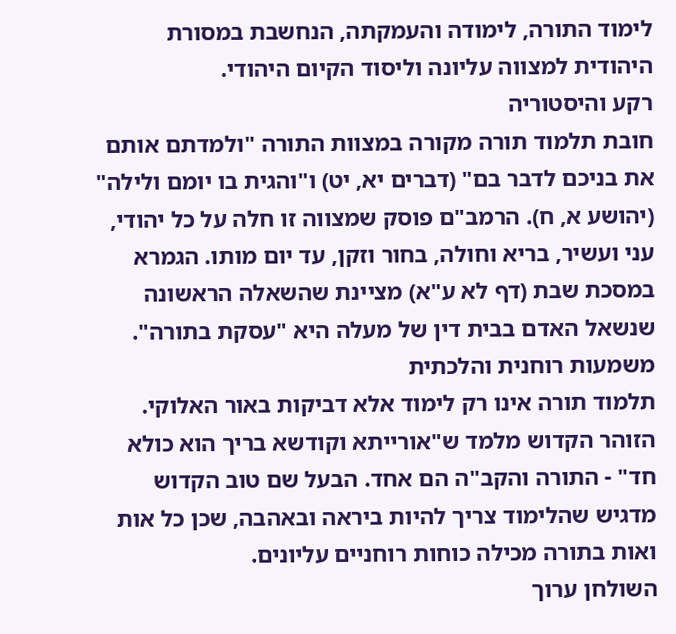לימוד התורה, לימודה והעמקתה, הנחשבת במסורת היהודית למצווה עליונה וליסוד הקיום היהודי.
רקע והיסטוריה
חובת תלמוד תורה מקורה במצוות התורה "ולמדתם אותם את בניכם לדבר בם" (דברים יא, יט) ו"והגית בו יומם ולילה" (יהושע א, ח). הרמב"ם פוסק שמצווה זו חלה על כל יהודי, עני ועשיר, בריא וחולה, בחור וזקן, עד יום מותו. הגמרא במסכת שבת (דף לא ע"א) מציינת שהשאלה הראשונה שנשאל האדם בבית דין של מעלה היא "עסקת בתורה".
משמעות רוחנית והלכתית
תלמוד תורה אינו רק לימוד אלא דביקות באור האלוקי. הזוהר הקדוש מלמד ש"אורייתא וקודשא בריך הוא כולא חד" - התורה והקב"ה הם אחד. הבעל שם טוב הקדוש מדגיש שהלימוד צריך להיות ביראה ובאהבה, שכן כל אות ואות בתורה מכילה כוחות רוחניים עליונים.
השולחן ערוך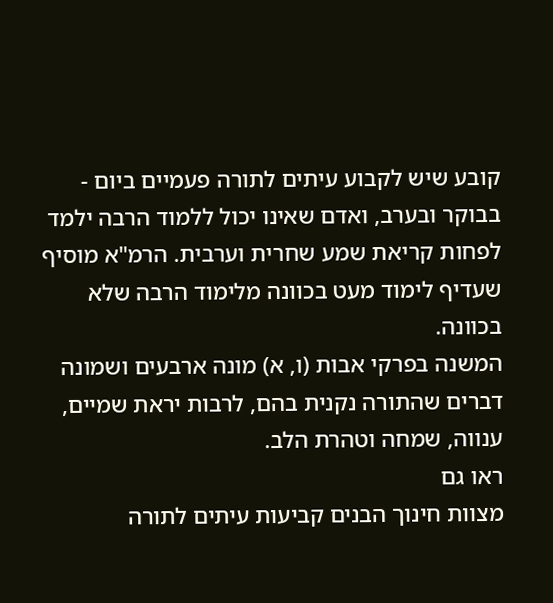קובע שיש לקבוע עיתים לתורה פעמיים ביום - בבוקר ובערב, ואדם שאינו יכול ללמוד הרבה ילמד לפחות קריאת שמע שחרית וערבית. הרמ"א מוסיף שעדיף לימוד מעט בכוונה מלימוד הרבה שלא בכוונה.
המשנה בפרקי אבות (ו, א) מונה ארבעים ושמונה דברים שהתורה נקנית בהם, לרבות יראת שמיים, ענווה, שמחה וטהרת הלב.
ראו גם
מצוות חינוך הבנים קביעות עיתים לתורה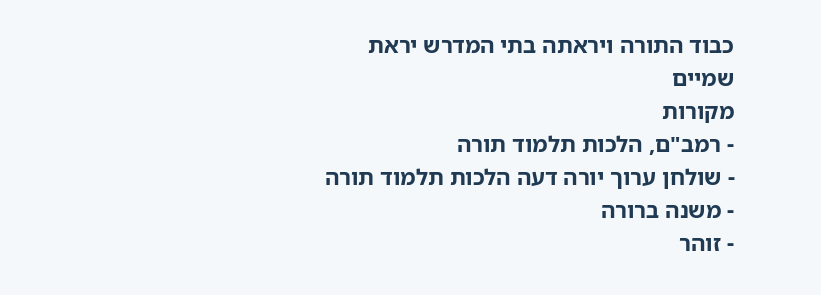כבוד התורה ויראתה בתי המדרש יראת שמיים
מקורות
- רמב"ם, הלכות תלמוד תורה
- שולחן ערוך יורה דעה הלכות תלמוד תורה
- משנה ברורה
- זוהר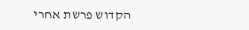הקדוש פרשת אחרי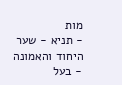מות
- תניא - שער היחוד והאמונה
- בעל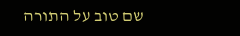שם טוב על התורה